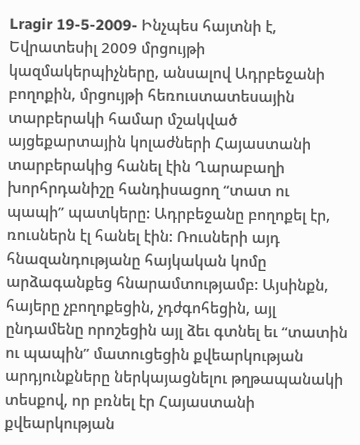Lragir 19-5-2009- Ինչպես հայտնի է, Եվրատեսիլ 2009 մրցույթի կազմակերպիչները, անսալով Ադրբեջանի բողոքին, մրցույթի հեռուստատեսային տարբերակի համար մշակված այցեքարտային կոլաժների Հայաստանի տարբերակից հանել էին Ղարաբաղի խորհրդանիշը հանդիսացող “տատ ու պապի” պատկերը: Ադրբեջանը բողոքել էր, ռուսներն էլ հանել էին: Ռուսների այդ հնազանդությանը հայկական կոմը արձագանքեց հնարամտությամբ: Այսինքն, հայերը չբողոքեցին, չդժգոհեցին, այլ ընդամենը որոշեցին այլ ձեւ գտնել եւ “տատին ու պապին” մատուցեցին քվեարկության արդյունքները ներկայացնելու թղթապանակի տեսքով, որ բռնել էր Հայաստանի քվեարկության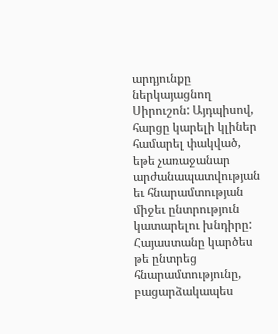արդյունքը ներկայացնող Սիրուշոն: Այդպիսով, հարցը կարելի կլիներ համարել փակված, եթե չառաջանար արժանապատվության եւ հնարամտության միջեւ ընտրություն կատարելու խնդիրը: Հայաստանը կարծես թե ընտրեց հնարամտությունը, բացարձակապես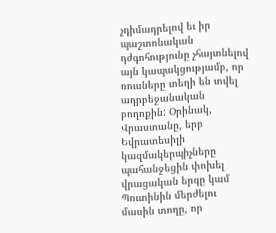չդիմադրելով եւ իր պաշտոնական դժգոհությունը չհայտնելով այն կապակցությամբ, որ ռուսները տեղի են տվել ադրբեջանական բողոքին: Օրինակ, Վրաստանը, երբ Եվրատեսիլի կազմակերպիչները պահանջեցին փոխել վրացական երգը կամ Պուտինին մերժելու մասին տողը, որ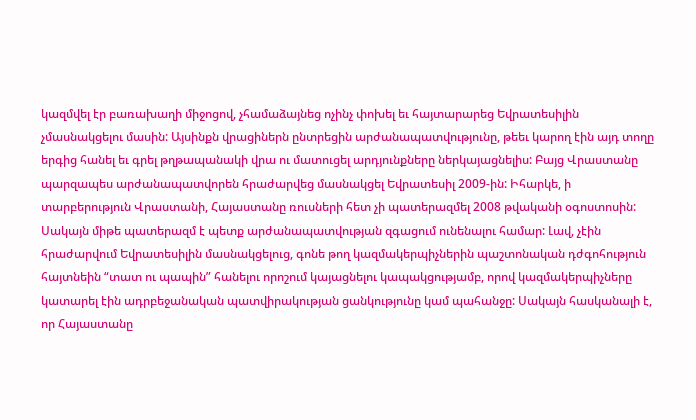կազմվել էր բառախաղի միջոցով, չհամաձայնեց ոչինչ փոխել եւ հայտարարեց Եվրատեսիլին չմասնակցելու մասին: Այսինքն վրացիներն ընտրեցին արժանապատվությունը, թեեւ կարող էին այդ տողը երգից հանել եւ գրել թղթապանակի վրա ու մատուցել արդյունքները ներկայացնելիս: Բայց Վրաստանը պարզապես արժանապատվորեն հրաժարվեց մասնակցել Եվրատեսիլ 2009-ին: Իհարկե, ի տարբերություն Վրաստանի, Հայաստանը ռուսների հետ չի պատերազմել 2008 թվականի օգոստոսին: Սակայն միթե պատերազմ է պետք արժանապատվության զգացում ունենալու համար: Լավ, չէին հրաժարվում Եվրատեսիլին մասնակցելուց, գոնե թող կազմակերպիչներին պաշտոնական դժգոհություն հայտնեին “տատ ու պապին” հանելու որոշում կայացնելու կապակցությամբ, որով կազմակերպիչները կատարել էին ադրբեջանական պատվիրակության ցանկությունը կամ պահանջը: Սակայն հասկանալի է, որ Հայաստանը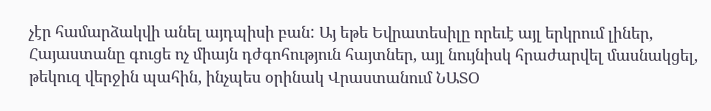չէր համարձակվի անել այդպիսի բան: Այ եթե Եվրատեսիլը որեւէ այլ երկրում լիներ, Հայաստանը գուցե ոչ միայն դժգոհություն հայտներ, այլ նույնիսկ հրաժարվել մասնակցել, թեկուզ վերջին պահին, ինչպես օրինակ Վրաստանում ՆԱՏՕ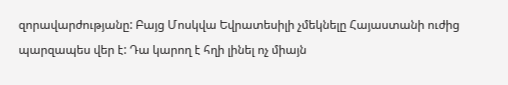զորավարժությանը: Բայց Մոսկվա Եվրատեսիլի չմեկնելը Հայաստանի ուժից պարզապես վեր է: Դա կարող է հղի լինել ոչ միայն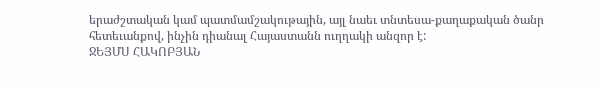երաժշտական կամ պատմամշակութային, այլ նաեւ տնտեսա-քաղաքական ծանր հետեւանքով, ինչին դիանալ Հայաստանն ուղղակի անզոր է:
ՋԵՅՄՍ ՀԱԿՈԲՅԱՆ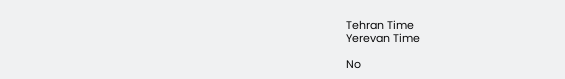Tehran Time
Yerevan Time

No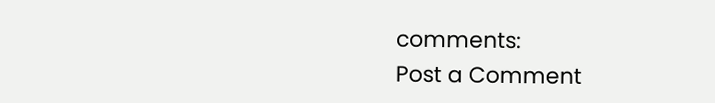comments:
Post a Comment